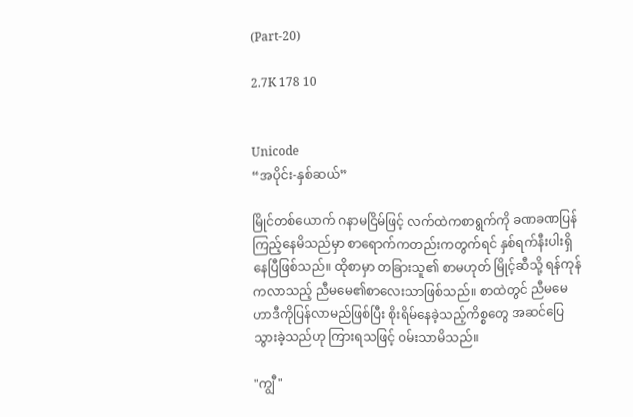(Part-20)

2.7K 178 10


Unicode
“အပိုင်း-နှစ်ဆယ်”

မြိုင်တစ်ယောက် ဂနာမငြိမ်ဖြင့် လက်ထဲကစာရွက်ကို ခဏခဏပြန်ကြည့်နေမိသည်မှာ စာရောက်ကတည်းကတွက်ရင် နှစ်ရက်နီးပါးရှိနေပြီဖြစ်သည်။ ထိုစာမှာ တခြားသူ၏ စာမဟုတ် မြိုင့်ဆီသို့ ရန်ကုန်ကလာသည့် ညီမမေ၏စာလေးသာဖြစ်သည်။ စာထဲတွင် ညီမမေဟာဒီကိုပြန်လာမည်ဖြစ်ပြီး စိုးရိမ်နေခဲ့သည့်ကိစ္စတွေ အဆင်ပြေသွားခဲ့သည်ဟု ကြားရသဖြင့် ၀မ်းသာမိသည်။

"ကျွီ"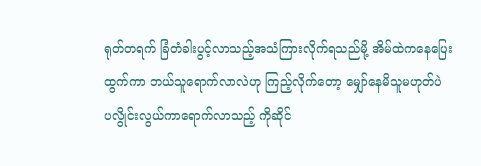ရုတ်တရက် ခြံတံခါးပွင့်လာသည့်အသံကြားလိုက်ရသည်မို့ အိမ်ထဲကနေပြေးထွက်ကာ ဘယ်သူရောက်လာလဲဟု ကြည့်လိုက်တော့ မျှော်နေမိသူမဟုတ်ပဲ ပလွိုင်းလွယ်ကာရောက်လာသည့် ကိုဆိုင်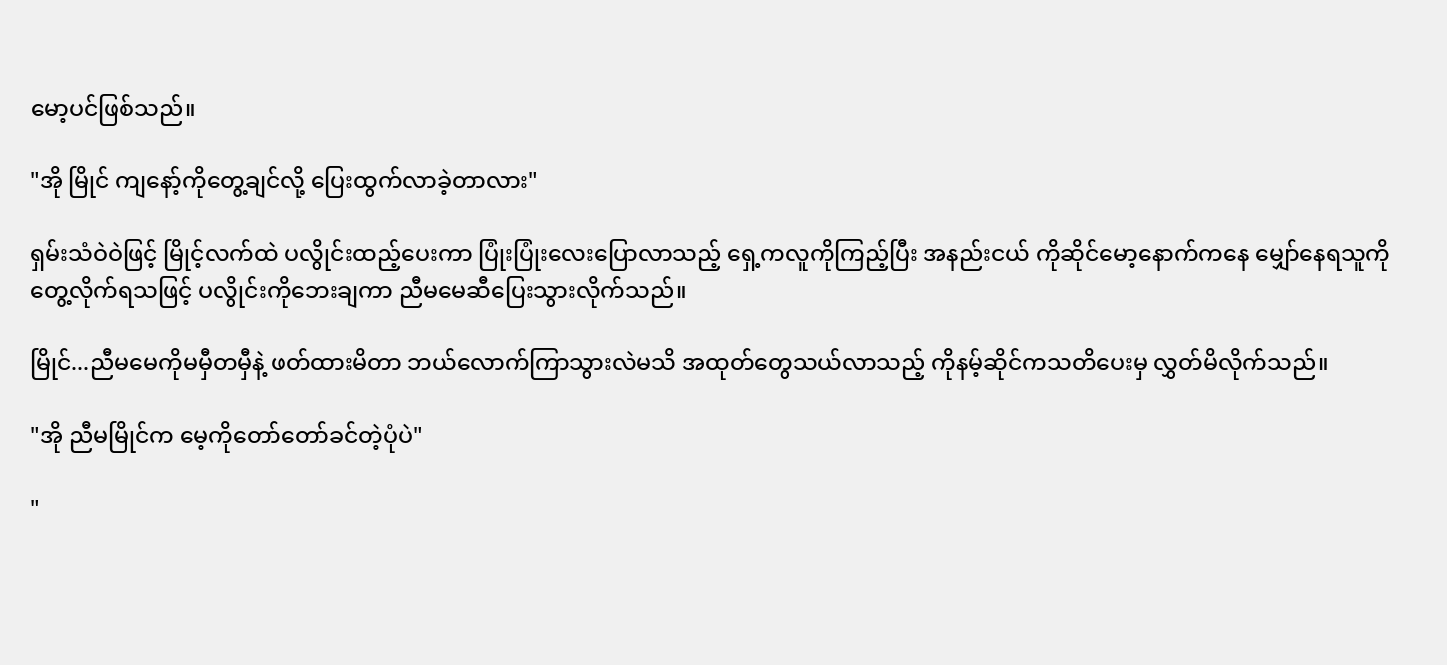မော့ပင်ဖြစ်သည်။

"အို မြိုင် ကျနော့်ကိုတွေ့ချင်လို့ ပြေးထွက်လာခဲ့တာလား"

ရှမ်းသံဝဲဝဲဖြင့် မြိုင့်လက်ထဲ ပလွိုင်းထည့်ပေးကာ ပြုံးပြုံးလေးပြောလာသည့် ရှေ့ကလူကိုကြည့်ပြီး အနည်းငယ် ကိုဆိုင်မော့နောက်က‌နေ မျှော်နေရသူကိုတွေ့လိုက်ရသဖြင့် ပလွိုင်းကိုဘေးချကာ ညီမမေဆီပြေးသွားလိုက်သည်။

မြိုင်...ညီမ‌မေကိုမမှီတမှီနဲ့ ဖတ်ထားမိတာ ဘယ်လောက်ကြာသွားလဲမသိ အထုတ်တွေသယ်လာသည့် ကိုနမ့်ဆိုင်ကသတိပေးမှ လွှတ်မိလိုက်သည်။

"အို ညီမမြိုင်က မေ့ကိုတော်တော်ခင်တဲ့ပုံပဲ"

"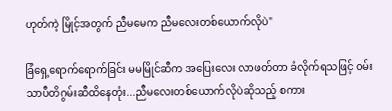ဟုတ်ကဲ့ မြိုင့်အတွက် ညီမမေက ညီမလေးတစ်ယောက်လိုပဲ"

ခြံရှေ့ရောက်ရောက်ခြင်း မမမြိုင်ဆီက အပြေးလေး လာဖတ်တာ ခံလိုက်ရသဖြင့် ၀မ်းသာပီတိဂွမ်းဆီထိနေတုံး...ညီမလေးတစ်ယောက်လိုပဲဆိုသည့် စကား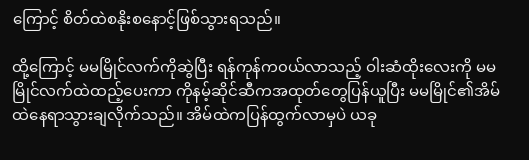ကြောင့် စိတ်ထဲစနိုးစနောင့်ဖြစ်သွားရသည်။

ထို့ကြောင့် မမမြိုင်လက်ကိုဆွဲပြီး ရန်ကုန်က၀ယ်လာသည့် ဝါးဆံထိုးလေးကို မမမြိုင်လက်ထဲထည့်ပေးကာ ကိုနမ့်ဆိုင်ဆီကအထုတ်တွေပြန်ယူပြီး မမမြိုင်၏အိမ်ထဲနေရာသွားချလိုက်သည်။ အိမ်ထဲကပြန်ထွက်လာမှပဲ ယခု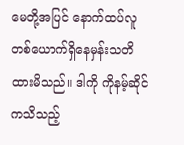မေတို့အပြင် နောက်ထပ်လူတစ်ယောက်ရှိနေမှန်းသတိထားမိသည်။ ဒါကို ကိုနမ့်ဆိုင်ကသိသည့်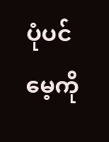ပုံပင် မေ့ကို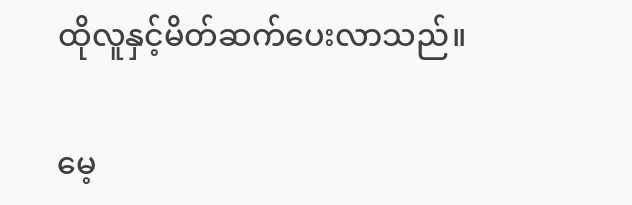ထိုလူနှင့်မိတ်ဆက်ပေးလာသည်။

မေ့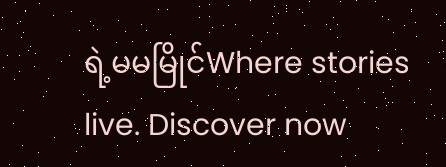ရဲ့မမမြိုင်Where stories live. Discover now